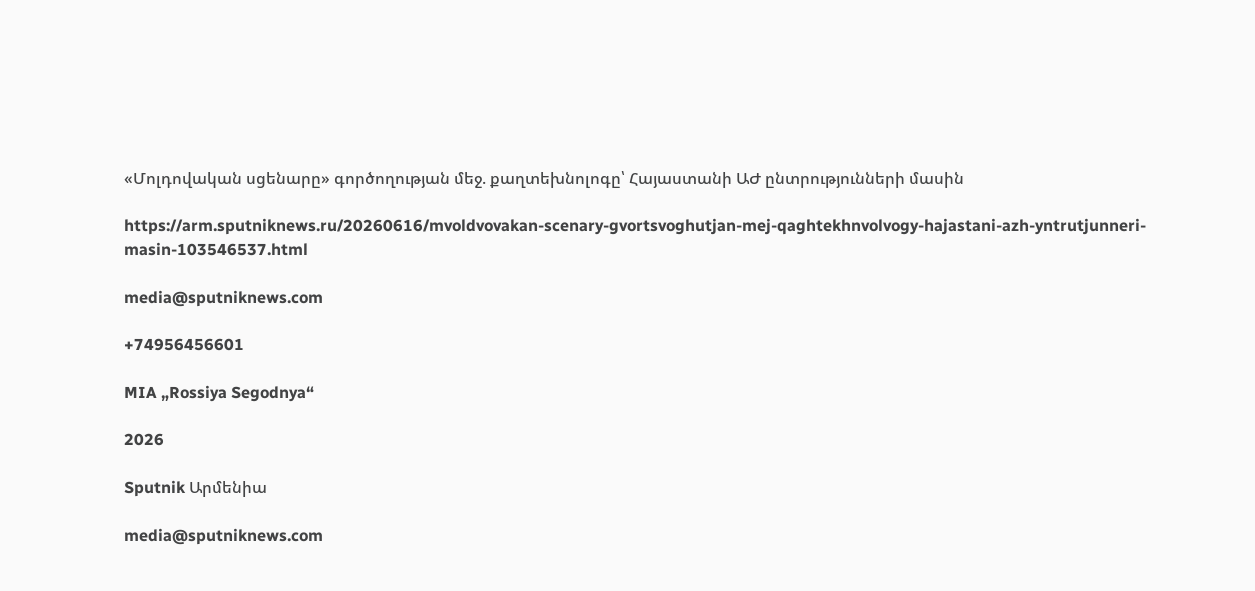«Մոլդովական սցենարը» գործողության մեջ. քաղտեխնոլոգը՝ Հայաստանի ԱԺ ընտրությունների մասին

https://arm.sputniknews.ru/20260616/mvoldvovakan-scenary-gvortsvoghutjan-mej-qaghtekhnvolvogy-hajastani-azh-yntrutjunneri-masin-103546537.html

media@sputniknews.com

+74956456601

MIA „Rossiya Segodnya“

2026

Sputnik Արմենիա

media@sputniknews.com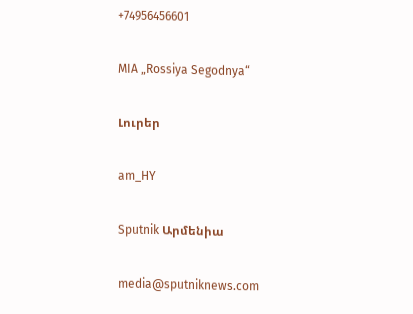+74956456601

MIA „Rossiya Segodnya“

Լուրեր

am_HY

Sputnik Արմենիա

media@sputniknews.com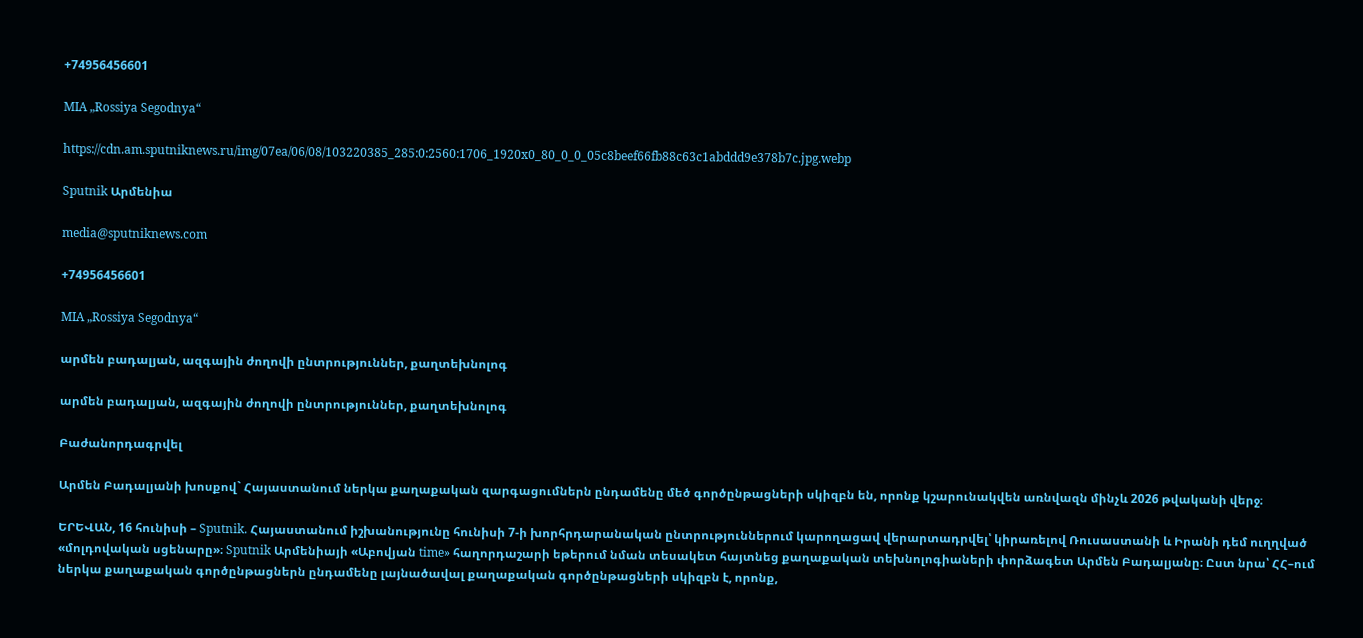+74956456601

MIA „Rossiya Segodnya“

https://cdn.am.sputniknews.ru/img/07ea/06/08/103220385_285:0:2560:1706_1920x0_80_0_0_05c8beef66fb88c63c1abddd9e378b7c.jpg.webp

Sputnik Արմենիա

media@sputniknews.com

+74956456601

MIA „Rossiya Segodnya“

արմեն բադալյան, ազգային ժողովի ընտրություններ, քաղտեխնոլոգ

արմեն բադալյան, ազգային ժողովի ընտրություններ, քաղտեխնոլոգ

Բաժանորդագրվել

Արմեն Բադալյանի խոսքով` Հայաստանում ներկա քաղաքական զարգացումներն ընդամենը մեծ գործընթացների սկիզբն են, որոնք կշարունակվեն առնվազն մինչև 2026 թվականի վերջ։

ԵՐԵՎԱՆ, 16 հունիսի – Sputnik. Հայաստանում իշխանությունը հունիսի 7-ի խորհրդարանական ընտրություններում կարողացավ վերարտադրվել՝ կիրառելով Ռուսաստանի և Իրանի դեմ ուղղված «մոլդովական սցենարը»։ Sputnik Արմենիայի «Աբովյան time» հաղորդաշարի եթերում նման տեսակետ հայտնեց քաղաքական տեխնոլոգիաների փորձագետ Արմեն Բադալյանը։ Ըստ նրա՝ ՀՀ–ում ներկա քաղաքական գործընթացներն ընդամենը լայնածավալ քաղաքական գործընթացների սկիզբն է, որոնք,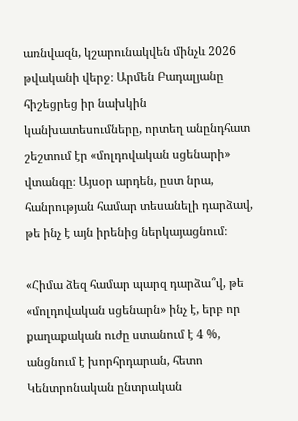առնվազն, կշարունակվեն մինչև 2026 թվականի վերջ։ Արմեն Բադալյանը հիշեցրեց իր նախկին կանխատեսումները, որտեղ անընդհատ շեշտում էր «մոլդովական սցենարի» վտանգը։ Այսօր արդեն, ըստ նրա, հանրության համար տեսանելի դարձավ, թե ինչ է այն իրենից ներկայացնում։

«Հիմա ձեզ համար պարզ դարձա՞վ, թե «մոլդովական սցենարն» ինչ է, երբ որ քաղաքական ուժը ստանում է 4 %, անցնում է խորհրդարան, հետո Կենտրոնական ընտրական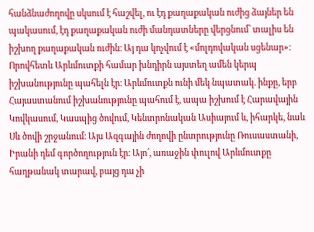հանձնաժողովը սկսում է հաշվել, ու էդ քաղաքական ուժից ձայներ են պակասում, էդ քաղաքական ուժի մանդատները վերցնում՝ տալիս են իշխող քաղաքական ուժին։ Այ դա կոչվում է «մոլդովական սցենար»։ Որովհետև Արևմուտքի համար խնդիրն այստեղ ամեն կերպ իշխանությունը պահելն էր։ Արևմուտքն ունի մեկ նպատակ. ինքը, երբ Հայաստանում իշխանությունը պահում է, ապա իշխում է Հարավային Կովկասում, Կասպից ծովում, Կենտրոնական Ասիայում և, իհարկե, նաև Սև ծովի շրջանում։ Այս Ազգային ժողովի ընտրությունը Ռուսաստանի, Իրանի դեմ գործողություն էր։ Այո՛, առաջին փուլով Արևմուտքը հաղթանակ տարավ, բայց դա չի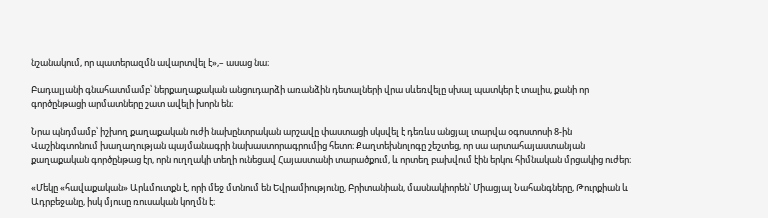նշանակում, որ պատերազմն ավարտվել է»,– ասաց նա։

Բադալյանի գնահատմամբ՝ ներքաղաքական անցուդարձի առանձին դետալների վրա սևեռվելը սխալ պատկեր է տալիս, քանի որ գործընթացի արմատները շատ ավելի խորն են։

Նրա պնդմամբ՝ իշխող քաղաքական ուժի նախընտրական արշավը փաստացի սկսվել է դեռևս անցյալ տարվա օգոստոսի 8-ին Վաշինգտոնում խաղաղության պայմանագրի նախաստորագրումից հետո։ Քաղտեխնոլոգը շեշտեց, որ սա արտահայաստանյան քաղաքական գործընթաց էր, որն ուղղակի տեղի ունեցավ Հայաստանի տարածքում, և որտեղ բախվում էին երկու հիմնական մրցակից ուժեր։

«Մեկը «հավաքական» Արևմուտքն է, որի մեջ մտնում են Եվրամիությունը, Բրիտանիան, մասնակիորեն՝ Միացյալ Նահանգները, Թուրքիան և Ադրբեջանը, իսկ մյուսը ռուսական կողմն է։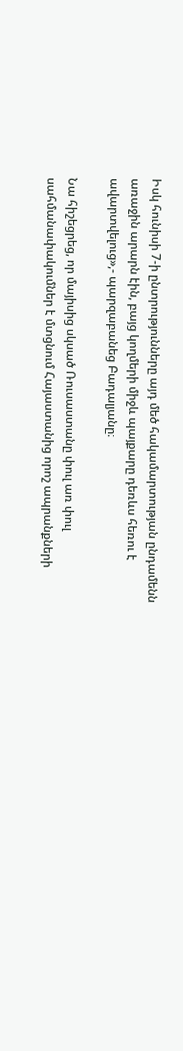Իսկ հունիսի 7-ի ընտրությունները այդ մեծ հակամարտության ընդամենն առաջին արարն էին, բայց կողմերի միջև պայքարը դեռևս հեռու է ավարտվելուց»,- պարզաբանեց Բադալյանը։

Նա հիշեցրեց, որ մայիսից սկսած Ռուսաստանը փուլ առ փուլ սահմանափակումներ է մտցնում Հայաստանից որոշ ապրանքների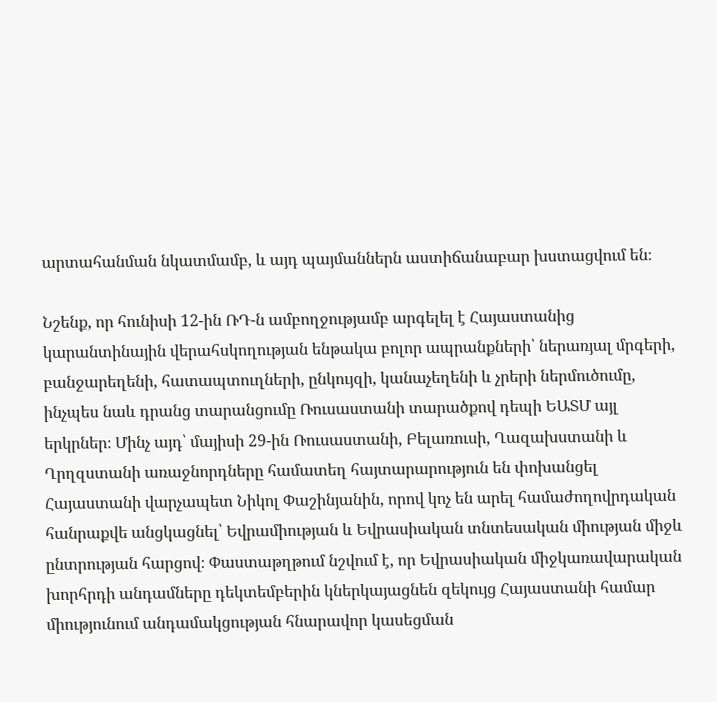արտահանման նկատմամբ, և այդ պայմաններն աստիճանաբար խստացվում են։

Նշենք, որ հունիսի 12-ին ՌԴ-ն ամբողջությամբ արգելել է Հայաստանից կարանտինային վերահսկողության ենթակա բոլոր ապրանքների՝ ներառյալ մրգերի, բանջարեղենի, հատապտուղների, ընկույզի, կանաչեղենի և չրերի ներմուծումը, ինչպես նաև դրանց տարանցումը Ռուսաստանի տարածքով դեպի ԵԱՏՄ այլ երկրներ։ Մինչ այդ՝ մայիսի 29-ին Ռուսաստանի, Բելառուսի, Ղազախստանի և Ղրղզստանի առաջնորդները համատեղ հայտարարություն են փոխանցել Հայաստանի վարչապետ Նիկոլ Փաշինյանին, որով կոչ են արել համաժողովրդական հանրաքվե անցկացնել՝ Եվրամիության և Եվրասիական տնտեսական միության միջև ընտրության հարցով։ Փաստաթղթում նշվում է, որ Եվրասիական միջկառավարական խորհրդի անդամները դեկտեմբերին կներկայացնեն զեկույց Հայաստանի համար միությունում անդամակցության հնարավոր կասեցման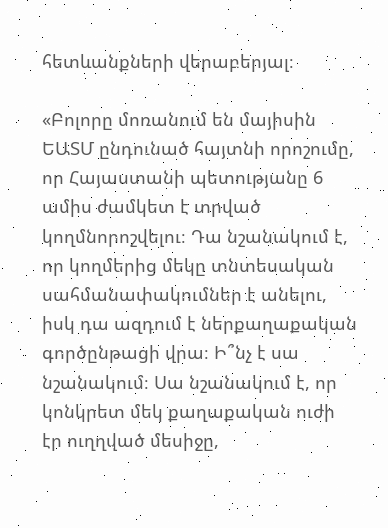հետևանքների վերաբերյալ։

«Բոլորը մոռանում են մայիսին ԵԱՏՄ ընդունած հայտնի որոշումը, որ Հայաստանի պետությանը 6 ամիս ժամկետ է տրված կողմնորոշվելու։ Դա նշանակում է, որ կողմերից մեկը տնտեսական սահմանափակումներ է անելու, իսկ դա ազդում է ներքաղաքական գործընթացի վրա։ Ի՞նչ է սա նշանակում։ Սա նշանակում է, որ կոնկրետ մեկ քաղաքական ուժի էր ուղղված մեսիջը,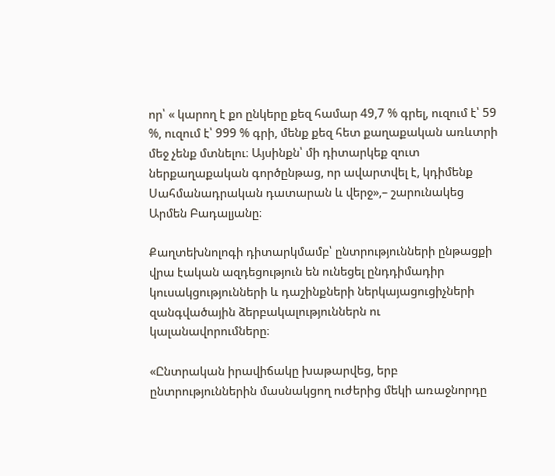որ՝ « կարող է քո ընկերը քեզ համար 49,7 % գրել, ուզում է՝ 59 %, ուզում է՝ 999 % գրի, մենք քեզ հետ քաղաքական առևտրի մեջ չենք մտնելու։ Այսինքն՝ մի դիտարկեք զուտ ներքաղաքական գործընթաց, որ ավարտվել է, կդիմենք Սահմանադրական դատարան և վերջ»,– շարունակեց Արմեն Բադալյանը։

Քաղտեխնոլոգի դիտարկմամբ՝ ընտրությունների ընթացքի վրա էական ազդեցություն են ունեցել ընդդիմադիր կուսակցությունների և դաշինքների ներկայացուցիչների զանգվածային ձերբակալություններն ու կալանավորումները։

«Ընտրական իրավիճակը խաթարվեց, երբ ընտրություններին մասնակցող ուժերից մեկի առաջնորդը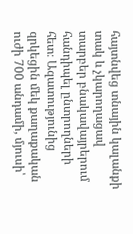հայտնվեց տնային կալանքի տակ և չկարողացավ տարբեր բնակավայրերում հանդիպել ընտրողների հետ։ Ազատությունից զրկեցին մեկ քաղաքական ուժի 700 անդամի, մյուսի՝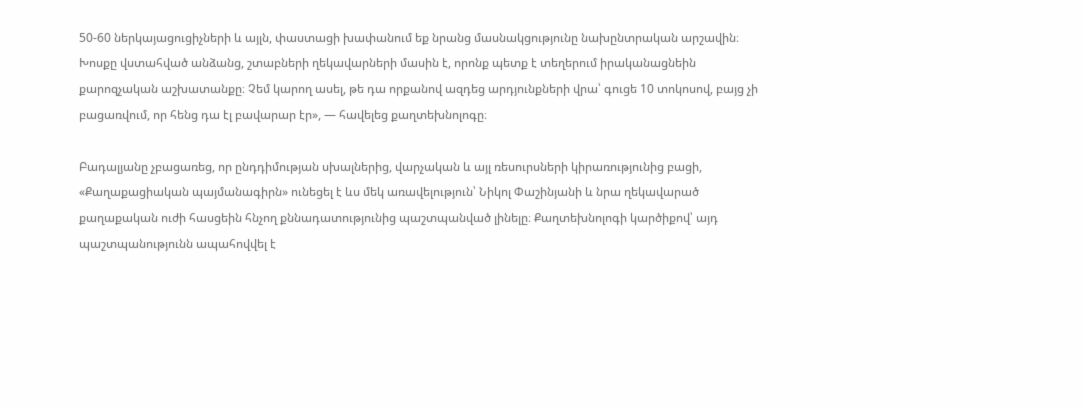50-60 ներկայացուցիչների և այլն, փաստացի խափանում եք նրանց մասնակցությունը նախընտրական արշավին։ Խոսքը վստահված անձանց, շտաբների ղեկավարների մասին է, որոնք պետք է տեղերում իրականացնեին քարոզչական աշխատանքը։ Չեմ կարող ասել, թե դա որքանով ազդեց արդյունքների վրա՝ գուցե 10 տոկոսով, բայց չի բացառվում, որ հենց դա էլ բավարար էր», — հավելեց քաղտեխնոլոգը։

Բադալյանը չբացառեց, որ ընդդիմության սխալներից, վարչական և այլ ռեսուրսների կիրառությունից բացի, «Քաղաքացիական պայմանագիրն» ունեցել է ևս մեկ առավելություն՝ Նիկոլ Փաշինյանի և նրա ղեկավարած քաղաքական ուժի հասցեին հնչող քննադատությունից պաշտպանված լինելը։ Քաղտեխնոլոգի կարծիքով՝ այդ պաշտպանությունն ապահովվել է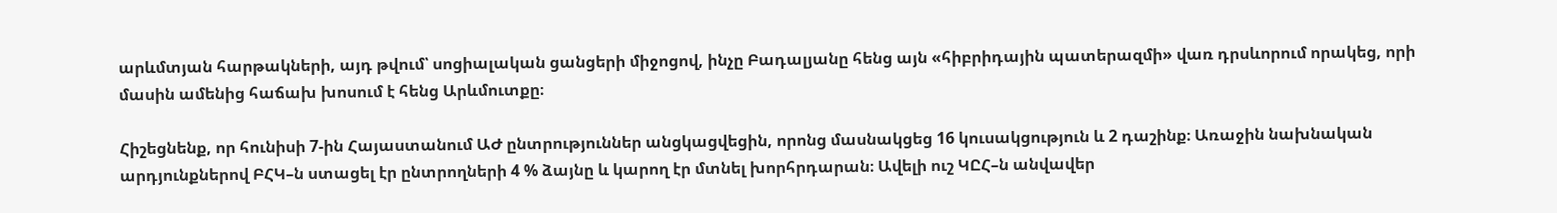արևմտյան հարթակների, այդ թվում՝ սոցիալական ցանցերի միջոցով, ինչը Բադալյանը հենց այն «հիբրիդային պատերազմի» վառ դրսևորում որակեց, որի մասին ամենից հաճախ խոսում է հենց Արևմուտքը։

Հիշեցնենք, որ հունիսի 7-ին Հայաստանում ԱԺ ընտրություններ անցկացվեցին, որոնց մասնակցեց 16 կուսակցություն և 2 դաշինք։ Առաջին նախնական արդյունքներով ԲՀԿ–ն ստացել էր ընտրողների 4 % ձայնը և կարող էր մտնել խորհրդարան։ Ավելի ուշ ԿԸՀ–ն անվավեր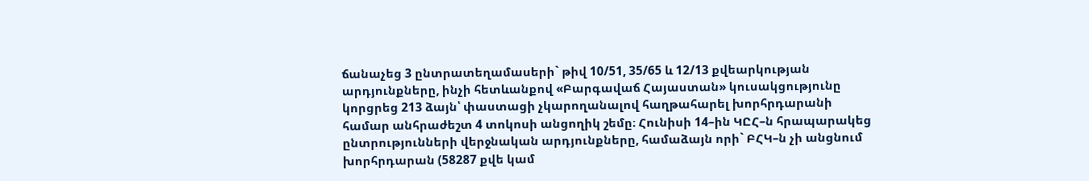ճանաչեց 3 ընտրատեղամասերի` թիվ 10/51, 35/65 և 12/13 քվեարկության արդյունքները, ինչի հետևանքով «Բարգավաճ Հայաստան» կուսակցությունը կորցրեց 213 ձայն՝ փաստացի չկարողանալով հաղթահարել խորհրդարանի համար անհրաժեշտ 4 տոկոսի անցողիկ շեմը։ Հունիսի 14–ին ԿԸՀ–ն հրապարակեց ընտրությունների վերջնական արդյունքները, համաձայն որի` ԲՀԿ–ն չի անցնում խորհրդարան (58287 քվե կամ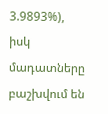3.9893%), իսկ մադատները բաշխվում են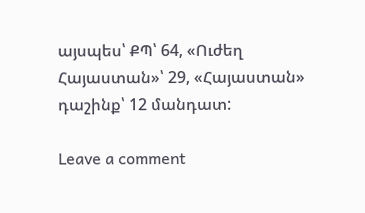այսպես՝ ՔՊ՝ 64, «Ուժեղ Հայաստան»՝ 29, «Հայաստան» դաշինք՝ 12 մանդատ:

Leave a comment